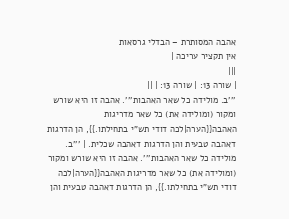אהבה המסותרת – הבדלי גרסאות
אין תקציר עריכה |
|||
| שורה 13: | שורה 13: | ||
'''ב. מולידה כל שאר האהבות'''. אהבה זו היא שורש ומקור (ומולידה את) כל שאר מדריגות האהבה{{הערה|לכה דודי תש"י בתחילתו.}}, הן הדרגות דאהבה טבעית והן הדרגות דאהבה שכלית. | '''ב. מולידה כל שאר האהבות'''. אהבה זו היא שורש ומקור (ומולידה את) כל שאר מדריגות האהבה{{הערה|לכה דודי תש"י בתחילתו.}}, הן הדרגות דאהבה טבעית והן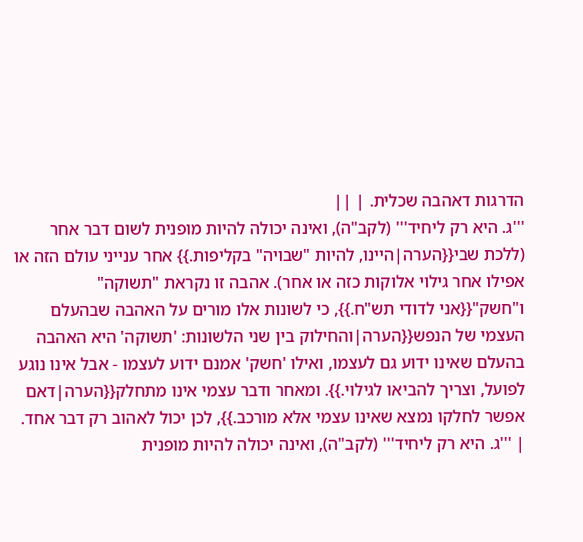הדרגות דאהבה שכלית. | ||
'''ג. היא רק ליחיד''' (לקב"ה), ואינה יכולה להיות מופנית לשום דבר אחר (ללכת שבי{{הערה|היינו, להיות "שבויה" בקליפות.}} אחר ענייני עולם הזה או אפילו אחר גילוי אלוקות כזה או אחר). אהבה זו נקראת "תשוקה" ו"חשק"{{אני לדודי תש"ח.}}, כי לשונות אלו מורים על האהבה שבהעלם העצמי של הנפש{{הערה|והחילוק בין שני הלשונות: 'תשוקה' היא האהבה בהעלם שאינו ידוע גם לעצמו, ואילו 'חשק' אמנם ידוע לעצמו - אבל אינו נוגע לפועל, וצריך להביאו לגילוי.}}. ומאחר ודבר עצמי אינו מתחלק{{הערה|דאם אפשר לחלקו נמצא שאינו עצמי אלא מורכב.}}, לכן יכול לאהוב רק דבר אחד. | '''ג. היא רק ליחיד''' (לקב"ה), ואינה יכולה להיות מופנית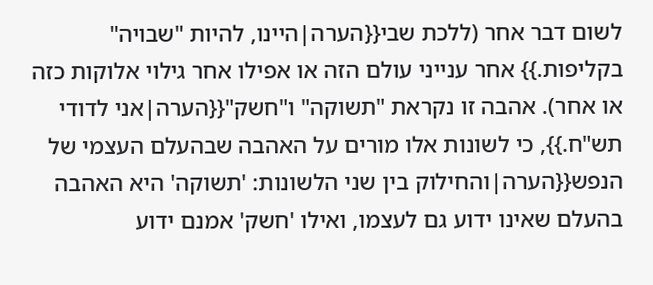לשום דבר אחר (ללכת שבי{{הערה|היינו, להיות "שבויה" בקליפות.}} אחר ענייני עולם הזה או אפילו אחר גילוי אלוקות כזה או אחר). אהבה זו נקראת "תשוקה" ו"חשק"{{הערה|אני לדודי תש"ח.}}, כי לשונות אלו מורים על האהבה שבהעלם העצמי של הנפש{{הערה|והחילוק בין שני הלשונות: 'תשוקה' היא האהבה בהעלם שאינו ידוע גם לעצמו, ואילו 'חשק' אמנם ידוע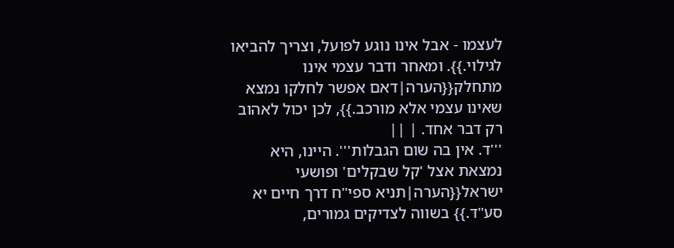לעצמו - אבל אינו נוגע לפועל, וצריך להביאו לגילוי.}}. ומאחר ודבר עצמי אינו מתחלק{{הערה|דאם אפשר לחלקו נמצא שאינו עצמי אלא מורכב.}}, לכן יכול לאהוב רק דבר אחד. | ||
'''ד. אין בה שום הגבלות'''. היינו, היא נמצאת אצל 'קל שבקלים' ופושעי ישראל{{הערה|תניא ספי"ח דרך חיים יא סע"ד.}} בשווה לצדיקים גמורים,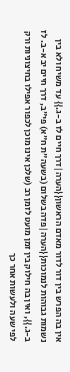אין בה הפרש בין דור לדור מאדם הראשון{{הערה|דרך חיים לז ב-ג.}} עד משיח ולא בין נשמות גבוהות לנמוכות{{הערה|פדה בשלום (בשעה"ת ח"א) פי"ב, דרך חיים יב א-ב. לז ב-ג.}}, ואין בה חילוק בין זמן מועט לזמן רב (שלכן אינו מוכן לכפור אפילו בחיצוניות ורק לפי שעה ולעשות אחר כך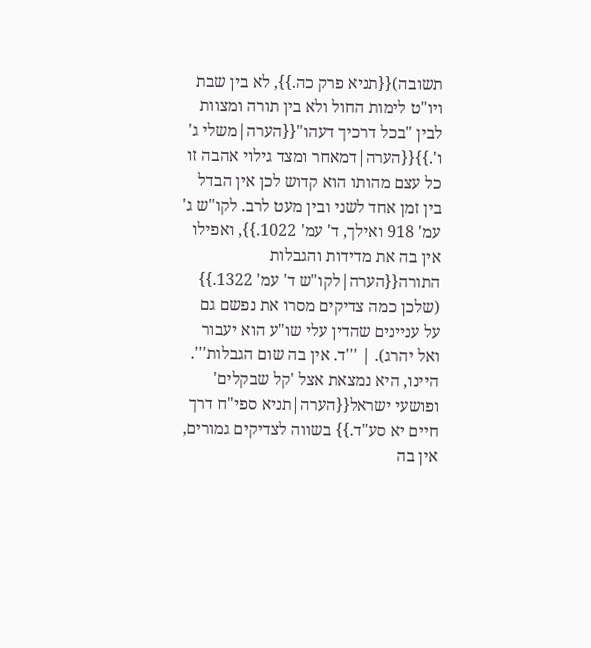תשובה){{תניא פרק כה.}}, לא בין שבת ויו"ט לימות החול ולא בין תורה ומצוות לבין "בכל דרכיך דעהו"{{הערה|משלי ג' ו'.}}{{הערה|דמאחר ומצד גילוי אהבה זו כל עצם מהותו הוא קדוש לכן אין הבדל בין זמן אחד לשני ובין מעט לרב. לקו"ש ג' עמ' 918 ואילך, ד' עמ' 1022.}}, ואפילו אין בה את מדידות והגבלות התורה{{הערה|לקו"ש ד' עמ' 1322.}} (שלכן כמה צדיקים מסרו את נפשם גם על עניינים שהדין עלי שו"ע הוא יעבור ואל יהרג). | '''ד. אין בה שום הגבלות'''. היינו, היא נמצאת אצל 'קל שבקלים' ופושעי ישראל{{הערה|תניא ספי"ח דרך חיים יא סע"ד.}} בשווה לצדיקים גמורים, אין בה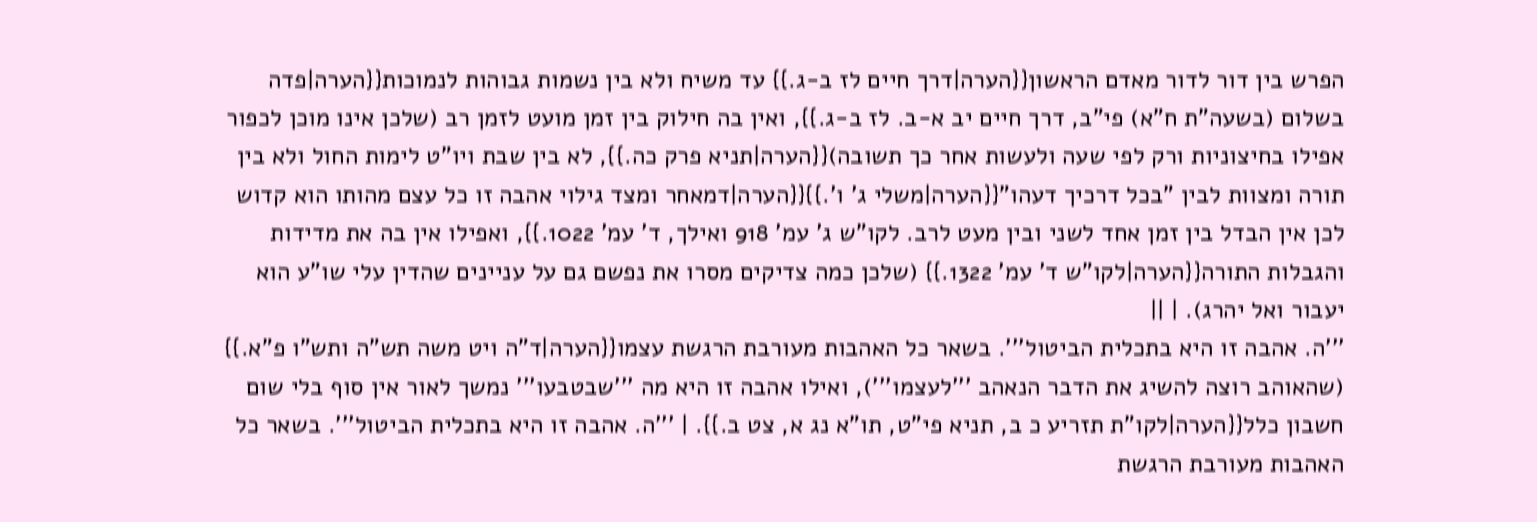הפרש בין דור לדור מאדם הראשון{{הערה|דרך חיים לז ב-ג.}} עד משיח ולא בין נשמות גבוהות לנמוכות{{הערה|פדה בשלום (בשעה"ת ח"א) פי"ב, דרך חיים יב א-ב. לז ב-ג.}}, ואין בה חילוק בין זמן מועט לזמן רב (שלכן אינו מוכן לכפור אפילו בחיצוניות ורק לפי שעה ולעשות אחר כך תשובה){{הערה|תניא פרק כה.}}, לא בין שבת ויו"ט לימות החול ולא בין תורה ומצוות לבין "בכל דרכיך דעהו"{{הערה|משלי ג' ו'.}}{{הערה|דמאחר ומצד גילוי אהבה זו כל עצם מהותו הוא קדוש לכן אין הבדל בין זמן אחד לשני ובין מעט לרב. לקו"ש ג' עמ' 918 ואילך, ד' עמ' 1022.}}, ואפילו אין בה את מדידות והגבלות התורה{{הערה|לקו"ש ד' עמ' 1322.}} (שלכן כמה צדיקים מסרו את נפשם גם על עניינים שהדין עלי שו"ע הוא יעבור ואל יהרג). | ||
'''ה. אהבה זו היא בתכלית הביטול'''. בשאר כל האהבות מעורבת הרגשת עצמו{{הערה|ד"ה ויט משה תש"ה ותש"ו פ"א.}} (שהאוהב רוצה להשיג את הדבר הנאהב '''לעצמו'''), ואילו אהבה זו היא מה '''שבטבעו''' נמשך לאור אין סוף בלי שום חשבון כלל{{הערה|לקו"ת תזריע כ ב, תניא פי"ט, תו"א נג א, צט ב.}}. | '''ה. אהבה זו היא בתכלית הביטול'''. בשאר כל האהבות מעורבת הרגשת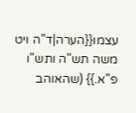עצמו{{הערה|ד"ה ויט משה תש"ה ותש"ו פ"א.}} (שהאוהב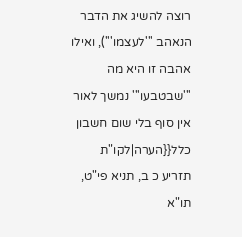רוצה להשיג את הדבר הנאהב '''לעצמו'''), ואילו אהבה זו היא מה '''שבטבעו''' נמשך לאור אין סוף בלי שום חשבון כלל{{הערה|לקו"ת תזריע כ ב, תניא פי"ט, תו"א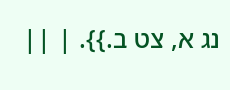נג א, צט ב.}}. | ||